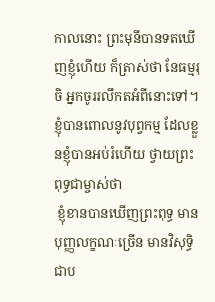កាលនោះ ព្រះមុនីបានទតឃើញខ្ញុំហើយ ក៏ត្រាស់ថា នែធម្មរុចិ អ្នកចូររលឹកតអំពីនោះទៅ។ ខ្ញុំបានពោលនូវបុព្វកម្ម ដែលខ្លួនខ្ញុំបានអប់រំហើយ ថ្វាយព្រះពុទ្ធជាម្ចាស់ថា
 ខ្ញុំខានបានឃើញព្រះពុទ្ធ មានបុញ្ញលក្ខណៈច្រើន មានវិសុទ្ធិជាប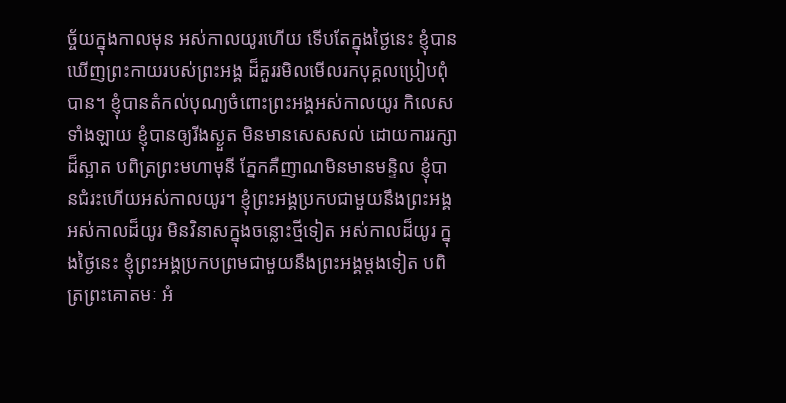ច្ច័យក្នុងកាលមុន អស់កាលយូរហើយ ទើបតែក្នុងថ្ងៃនេះ ខ្ញុំបានឃើញព្រះកាយរបស់ព្រះអង្គ ដ៏គួររមិលមើលរកបុគ្គលប្រៀបពុំបាន។ ខ្ញុំបានតំកល់បុណ្យចំពោះព្រះអង្គអស់កាលយូរ កិលេសទាំងឡាយ ខ្ញុំបានឲ្យរីងស្ងួត មិនមានសេសសល់ ដោយការរក្សាដ៏ស្អាត បពិត្រព្រះមហាមុនី ភ្នែកគឺញាណមិនមានមន្ទិល ខ្ញុំបានជំរះហើយអស់កាលយូរ។ ខ្ញុំព្រះអង្គប្រកបជាមួយនឹងព្រះអង្គ អស់កាលដ៏យូរ មិនវិនាសក្នុងចន្លោះថ្មីទៀត អស់កាលដ៏យូរ ក្នុងថ្ងៃនេះ ខ្ញុំព្រះអង្គប្រកបព្រមជាមួយនឹងព្រះអង្គម្តងទៀត បពិត្រព្រះគោតមៈ អំ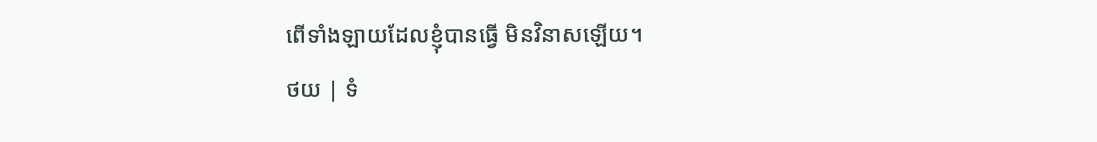ពើទាំងឡាយដែលខ្ញុំបានធ្វើ មិនវិនាសឡើយ។
ថយ | ទំ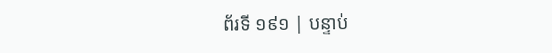ព័រទី ១៩១ | បន្ទាប់